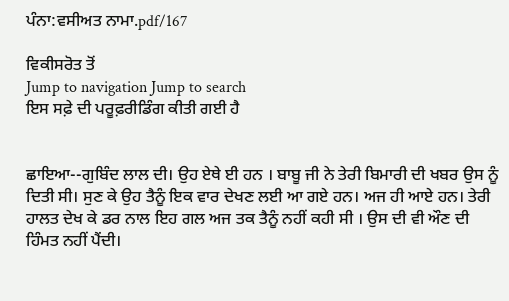ਪੰਨਾ:ਵਸੀਅਤ ਨਾਮਾ.pdf/167

ਵਿਕੀਸਰੋਤ ਤੋਂ
Jump to navigation Jump to search
ਇਸ ਸਫ਼ੇ ਦੀ ਪਰੂਫ਼ਰੀਡਿੰਗ ਕੀਤੀ ਗਈ ਹੈ


ਛਾਇਆ--ਗੁਬਿੰਦ ਲਾਲ ਦੀ। ਉਹ ਏਥੇ ਈ ਹਨ । ਬਾਬੂ ਜੀ ਨੇ ਤੇਰੀ ਬਿਮਾਰੀ ਦੀ ਖਬਰ ਉਸ ਨੂੰ ਦਿਤੀ ਸੀ। ਸੁਣ ਕੇ ਉਹ ਤੈਨੂੰ ਇਕ ਵਾਰ ਦੇਖਣ ਲਈ ਆ ਗਏ ਹਨ। ਅਜ ਹੀ ਆਏ ਹਨ। ਤੇਰੀ ਹਾਲਤ ਦੇਖ ਕੇ ਡਰ ਨਾਲ ਇਹ ਗਲ ਅਜ ਤਕ ਤੈਨੂੰ ਨਹੀਂ ਕਹੀ ਸੀ । ਉਸ ਦੀ ਵੀ ਔਣ ਦੀ ਹਿੰਮਤ ਨਹੀਂ ਪੈਂਦੀ।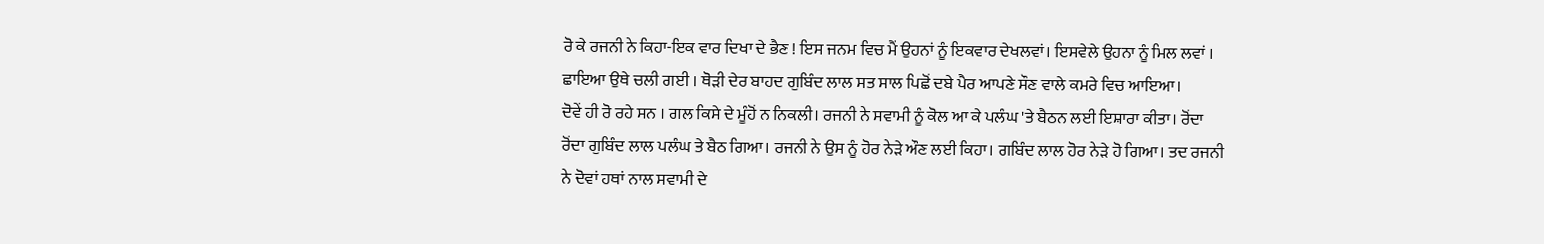ਰੋ ਕੇ ਰਜਨੀ ਨੇ ਕਿਹਾ-ਇਕ ਵਾਰ ਦਿਖਾ ਦੇ ਭੈਣ ! ਇਸ ਜਨਮ ਵਿਚ ਮੈਂ ਉਹਨਾਂ ਨੂੰ ਇਕਵਾਰ ਦੇਖਲਵਾਂ। ਇਸਵੇਲੇ ਉਹਨਾ ਨੂੰ ਮਿਲ ਲਵਾਂ ।
ਛਾਇਆ ਉਥੇ ਚਲੀ ਗਈ । ਥੋੜੀ ਦੇਰ ਬਾਹਦ ਗੁਬਿੰਦ ਲਾਲ ਸਤ ਸਾਲ ਪਿਛੋਂ ਦਬੇ ਪੈਰ ਆਪਣੇ ਸੌਣ ਵਾਲੇ ਕਮਰੇ ਵਿਚ ਆਇਆ।
ਦੋਵੇਂ ਹੀ ਰੋ ਰਹੇ ਸਨ । ਗਲ ਕਿਸੇ ਦੇ ਮੂੰਹੋਂ ਨ ਨਿਕਲੀ। ਰਜਨੀ ਨੇ ਸਵਾਮੀ ਨੂੰ ਕੋਲ ਆ ਕੇ ਪਲੰਘ 'ਤੇ ਬੈਠਨ ਲਈ ਇਸ਼ਾਰਾ ਕੀਤਾ। ਰੋਂਦਾ ਰੋਂਦਾ ਗੁਬਿੰਦ ਲਾਲ ਪਲੰਘ ਤੇ ਬੈਠ ਗਿਆ। ਰਜਨੀ ਨੇ ਉਸ ਨੂੰ ਹੋਰ ਨੇੜੇ ਔਣ ਲਈ ਕਿਹਾ। ਗਬਿੰਦ ਲਾਲ ਹੋਰ ਨੇੜੇ ਹੋ ਗਿਆ। ਤਦ ਰਜਨੀ ਨੇ ਦੋਵਾਂ ਹਥਾਂ ਨਾਲ ਸਵਾਮੀ ਦੇ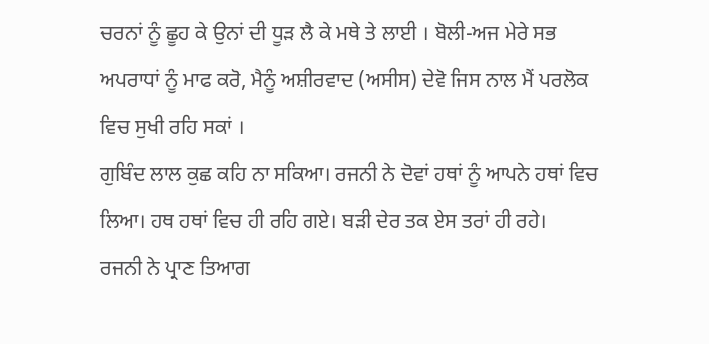ਚਰਨਾਂ ਨੂੰ ਛੂਹ ਕੇ ਉਨਾਂ ਦੀ ਧੂੜ ਲੈ ਕੇ ਮਥੇ ਤੇ ਲਾਈ । ਬੋਲੀ-ਅਜ ਮੇਰੇ ਸਭ ਅਪਰਾਧਾਂ ਨੂੰ ਮਾਫ ਕਰੋ, ਮੈਨੂੰ ਅਸ਼ੀਰਵਾਦ (ਅਸੀਸ) ਦੇਵੋ ਜਿਸ ਨਾਲ ਮੈਂ ਪਰਲੋਕ ਵਿਚ ਸੁਖੀ ਰਹਿ ਸਕਾਂ ।
ਗੁਬਿੰਦ ਲਾਲ ਕੁਛ ਕਹਿ ਨਾ ਸਕਿਆ। ਰਜਨੀ ਨੇ ਦੋਵਾਂ ਹਥਾਂ ਨੂੰ ਆਪਨੇ ਹਥਾਂ ਵਿਚ ਲਿਆ। ਹਥ ਹਥਾਂ ਵਿਚ ਹੀ ਰਹਿ ਗਏ। ਬੜੀ ਦੇਰ ਤਕ ਏਸ ਤਰਾਂ ਹੀ ਰਹੇ।
ਰਜਨੀ ਨੇ ਪ੍ਰਾਣ ਤਿਆਗ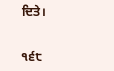ਦਿਤੇ।


੧੬੮